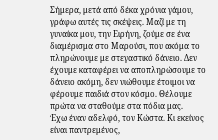Σήμερα, μετά από δέκα χρόνια γάμου, γράφω αυτές τις σκέψεις. Μαζί με τη γυναίκα μου, την Ειρήνη, ζούμε σε ένα διαμέρισμα στο Μαρούσι, που ακόμα το πληρώνουμε με στεγαστικό δάνειο. Δεν έχουμε καταφέρει να αποπληρώσουμε το δάνειο ακόμη, δεν νιώθουμε έτοιμοι να φέρουμε παιδιά στον κόσμο. Θέλουμε πρώτα να σταθούμε στα πόδια μας.
Έχω έναν αδελφό, τον Κώστα. Κι εκείνος είναι παντρεμένος,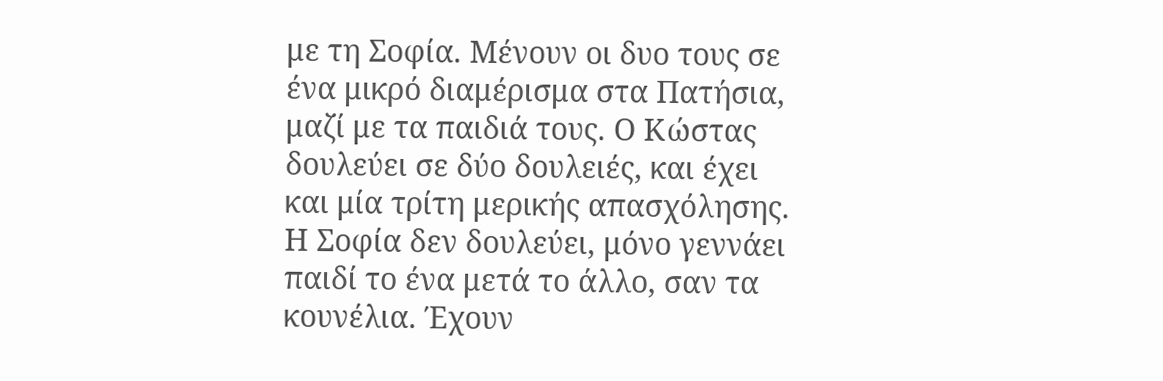με τη Σοφία. Μένουν οι δυο τους σε ένα μικρό διαμέρισμα στα Πατήσια, μαζί με τα παιδιά τους. Ο Κώστας δουλεύει σε δύο δουλειές, και έχει και μία τρίτη μερικής απασχόλησης. Η Σοφία δεν δουλεύει, μόνο γεννάει παιδί το ένα μετά το άλλο, σαν τα κουνέλια. Έχουν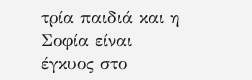τρία παιδιά και η Σοφία είναι έγκυος στο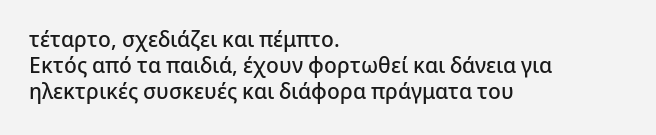τέταρτο, σχεδιάζει και πέμπτο.
Εκτός από τα παιδιά, έχουν φορτωθεί και δάνεια για ηλεκτρικές συσκευές και διάφορα πράγματα του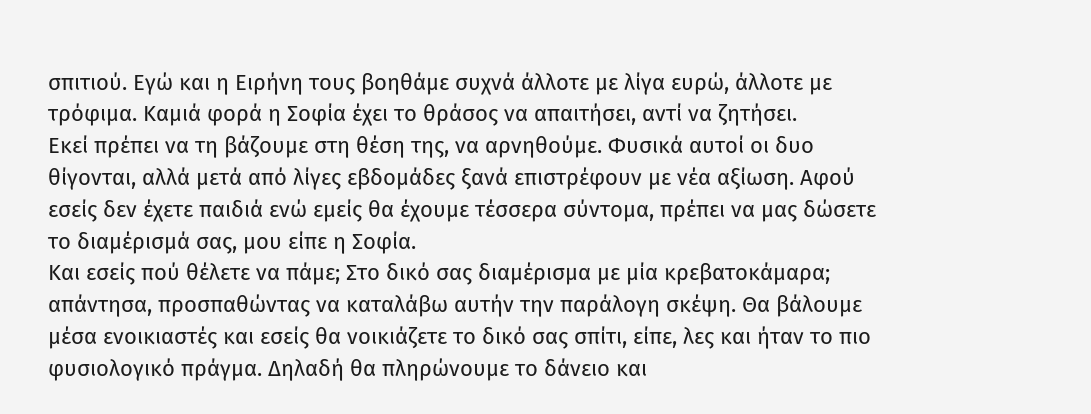σπιτιού. Εγώ και η Ειρήνη τους βοηθάμε συχνά άλλοτε με λίγα ευρώ, άλλοτε με τρόφιμα. Καμιά φορά η Σοφία έχει το θράσος να απαιτήσει, αντί να ζητήσει.
Εκεί πρέπει να τη βάζουμε στη θέση της, να αρνηθούμε. Φυσικά αυτοί οι δυο θίγονται, αλλά μετά από λίγες εβδομάδες ξανά επιστρέφουν με νέα αξίωση. Αφού εσείς δεν έχετε παιδιά ενώ εμείς θα έχουμε τέσσερα σύντομα, πρέπει να μας δώσετε το διαμέρισμά σας, μου είπε η Σοφία.
Και εσείς πού θέλετε να πάμε; Στο δικό σας διαμέρισμα με μία κρεβατοκάμαρα; απάντησα, προσπαθώντας να καταλάβω αυτήν την παράλογη σκέψη. Θα βάλουμε μέσα ενοικιαστές και εσείς θα νοικιάζετε το δικό σας σπίτι, είπε, λες και ήταν το πιο φυσιολογικό πράγμα. Δηλαδή θα πληρώνουμε το δάνειο και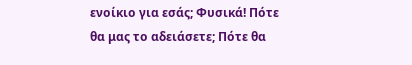ενοίκιο για εσάς; Φυσικά! Πότε θα μας το αδειάσετε; Πότε θα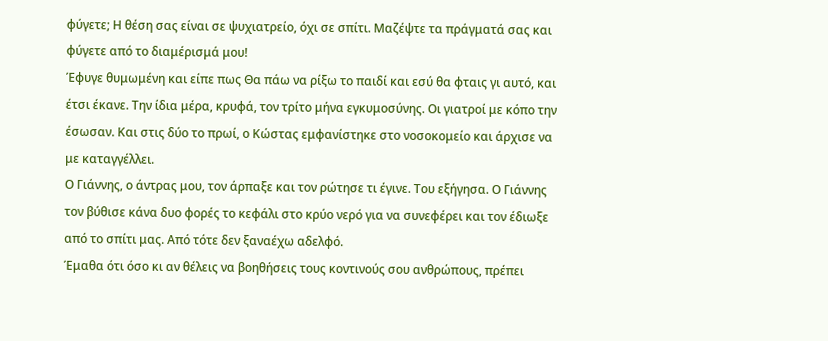φύγετε; Η θέση σας είναι σε ψυχιατρείο, όχι σε σπίτι. Μαζέψτε τα πράγματά σας και φύγετε από το διαμέρισμά μου!
Έφυγε θυμωμένη και είπε πως Θα πάω να ρίξω το παιδί και εσύ θα φταις γι αυτό, και έτσι έκανε. Την ίδια μέρα, κρυφά, τον τρίτο μήνα εγκυμοσύνης. Οι γιατροί με κόπο την έσωσαν. Και στις δύο το πρωί, ο Κώστας εμφανίστηκε στο νοσοκομείο και άρχισε να με καταγγέλλει.
Ο Γιάννης, ο άντρας μου, τον άρπαξε και τον ρώτησε τι έγινε. Του εξήγησα. Ο Γιάννης τον βύθισε κάνα δυο φορές το κεφάλι στο κρύο νερό για να συνεφέρει και τον έδιωξε από το σπίτι μας. Από τότε δεν ξαναέχω αδελφό.
Έμαθα ότι όσο κι αν θέλεις να βοηθήσεις τους κοντινούς σου ανθρώπους, πρέπει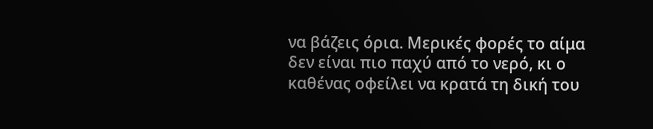να βάζεις όρια. Μερικές φορές το αίμα δεν είναι πιο παχύ από το νερό, κι ο καθένας οφείλει να κρατά τη δική του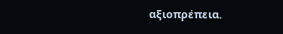αξιοπρέπεια.